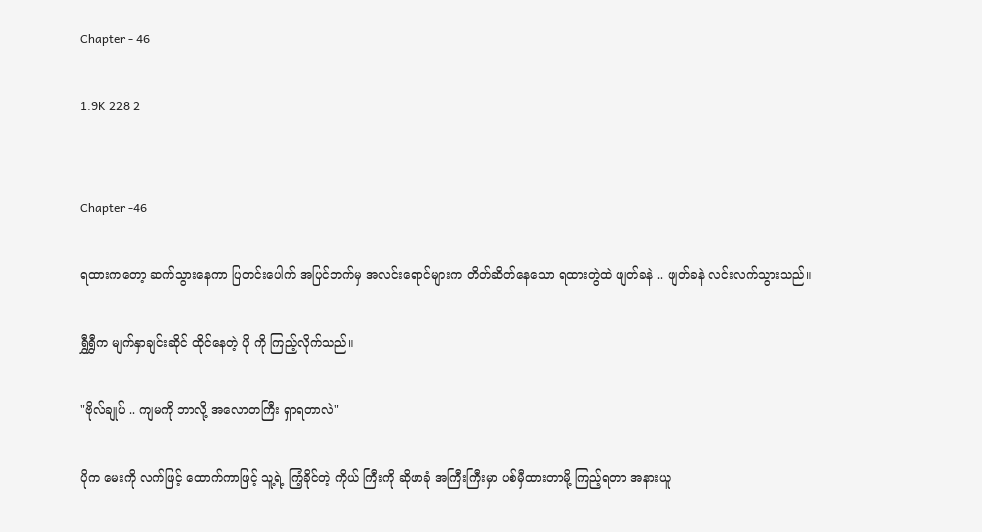Chapter - 46

1.9K 228 2


Chapter -46

ရထားကတော့ ဆက်သွားနေကာ ပြတင်းပေါက် အပြင်ဘက်မှ အလင်းရောင်များက တိတ်ဆိတ်နေသော ရထားတွဲထဲ ဖျတ်ခနဲ .. ဖျတ်ခနဲ လင်းလက်သွားသည်။

ရွှီရွှီက မျက်နှာချင်းဆိုင် ထိုင်နေတဲ့ ပို ကို ကြည့်လိုက်သည်။

"ဗိုလ်ချုပ် .. ကျမကို ဘာလို့ အလောတကြီး ရှာရတာလဲ"

ပိုက မေးကို လက်ဖြင့် ထောက်ကာဖြင့် သူ့ရဲ့ ကြံ့ခိုင်တဲ့ ကိုယ် ကြီးကို ဆိုဖာခုံ အကြီးကြီးမှာ ပစ်မှီထားတာမို့ ကြည့်ရတာ အနားယူ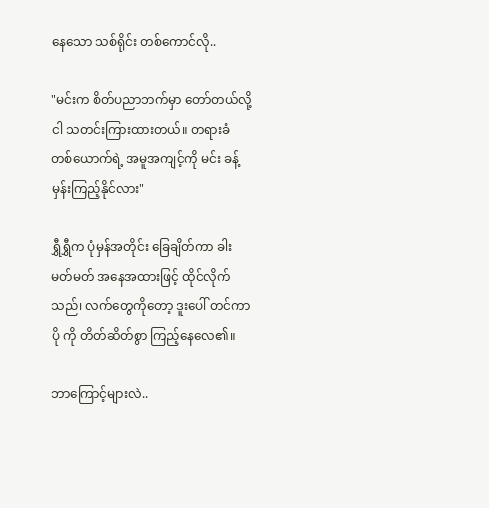နေသော သစ်ရိုင်း တစ်ကောင်လို..

"မင်းက စိတ်ပညာဘက်မှာ တော်တယ်လို့ ငါ သတင်းကြားထားတယ်။ တရားခံ တစ်ယောက်ရဲ့ အမူအကျင့်ကို မင်း ခန့်မှန်းကြည့်နိုင်လား"

ရွှီရွှီက ပုံမှန်အတိုင်း ခြေချိတ်ကာ ခါးမတ်မတ် အနေအထားဖြင့် ထိုင်လိုက်သည်၊ လက်တွေကိုတော့ ဒူးပေါ် တင်ကာ ပို ကို တိတ်ဆိတ်စွာ ကြည့်နေလေ၏။

ဘာကြောင့်များလဲ..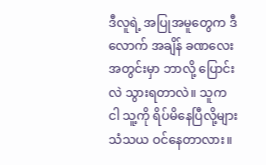ဒီလူရဲ့ အပြုအမူတွေက ဒီလောက် အချိန် ခဏလေးအတွင်းမှာ ဘာလို့ ပြောင်းလဲ သွားရတာလဲ။ သူက ငါ သူ့ကို ရိပ်မိနေပြီလို့များ သံသယ ဝင်နေတာလား။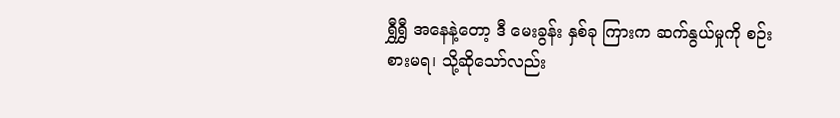ရွှီရွှီ အနေနဲ့တော့ ဒီ မေးခွန်း နှစ်ခု ကြားက ဆက်နွယ်မှုကို စဉ်းစားမရ၊ သို့ဆိုသော်လည်း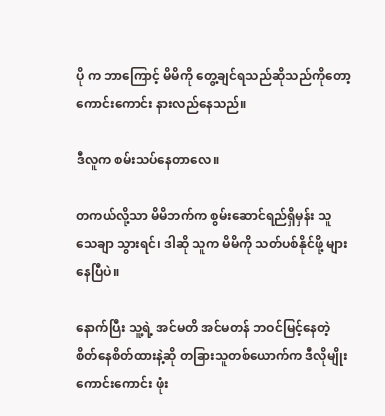ပို က ဘာကြောင့် မိမိကို တွေ့ချင်ရသည်ဆိုသည်ကိုတော့ ကောင်းကောင်း နားလည်နေသည်။

ဒီလူက စမ်းသပ်နေတာလေ။

တကယ်လို့သာ မိမိဘက်က စွမ်းဆောင်ရည်ရှိမှန်း သူ သေချာ သွားရင်၊ ဒါဆို သူက မိမိကို သတ်ပစ်နိုင်ဖို့ များနေပြီပဲ။

နောက်ပြီး သူ့ရဲ့ အင်မတိ အင်မတန် ဘဝင်မြင့်နေတဲ့ စိတ်နေစိတ်ထားနဲ့ဆို တခြားသူတစ်ယောက်က ဒီလိုမျိုး ကောင်းကောင်း ဖုံး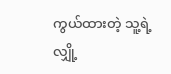ကွယ်ထားတဲ့ သူ့ရဲ့ လျှို့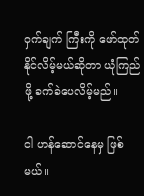ဝှက်ချက် ကြီးကို ဖော်ထုတ်နိုင်လိမ့်မယ်ဆိုတာ ယုံကြည်ဖို့ ခက်ခဲပေလိမ့်မည်။

ငါ ဟန်ဆောင်နေမှ ဖြစ်မယ်။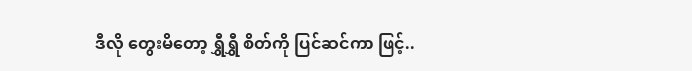ဒီလို တွေးမိတော့ ရွှီရွှီ စိတ်ကို ပြင်ဆင်ကာ ဖြင့်..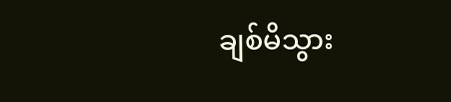ချစ်မိသွား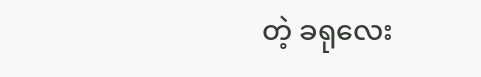တဲ့ ခရုလေး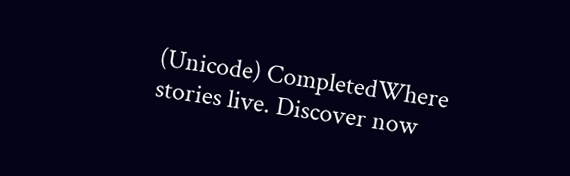(Unicode) CompletedWhere stories live. Discover now